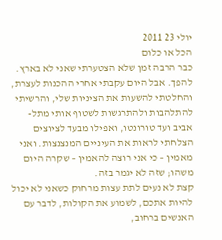יולי 23 2011
הכל או כלום
כבר הרבה זמן שלא הצטערתי שאני לא בארץ. להפך. אבל היום עקבתי אחרי ההכנות לעצרת, והחלטתי להשעות את הציניות שלי, והרשיתי להתלהבות ולהתרגשות לשטוף אותי מתל-אביב ועד טורונטו, ואפילו מבעד לציוצים הצלחתי לראות את העיניים המנצנצות. ואני מאמין – כי אני רוצה להאמין – שקרה היום משהו; שזה לא יגמר בזה.
קצת לא נעים לתת עצות מרחוק כשאני לא יכול להיות אתכם, לשמוע את הקולות, לדבר עם האנשים ברחוב,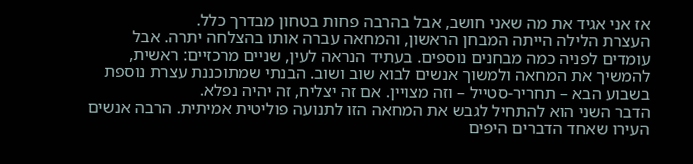אז אני אגיד את מה שאני חושב, אבל בהרבה פחות בטחון מבדרך כלל.
העצרת הלילה הייתה המבחן הראשון, והמחאה עברה אותו בהצלחה יתרה. אבל עומדים לפניה כמה מבחנים נוספים. בעתיד הנראה לעין, שניים מרכזיים: ראשית, להמשיך את המחאה ולמשוך אנשים לבוא שוב ושוב. הבנתי שמתוכננת עצרת נוספת בשבוע הבא – תחריר-סטייל – וזה מצויין. אם זה יצליח, זה יהיה נפלא.
הדבר השני הוא להתחיל לגבש את המחאה הזו לתנועה פוליטית אמיתית. הרבה אנשים העירו שאחד הדברים היפים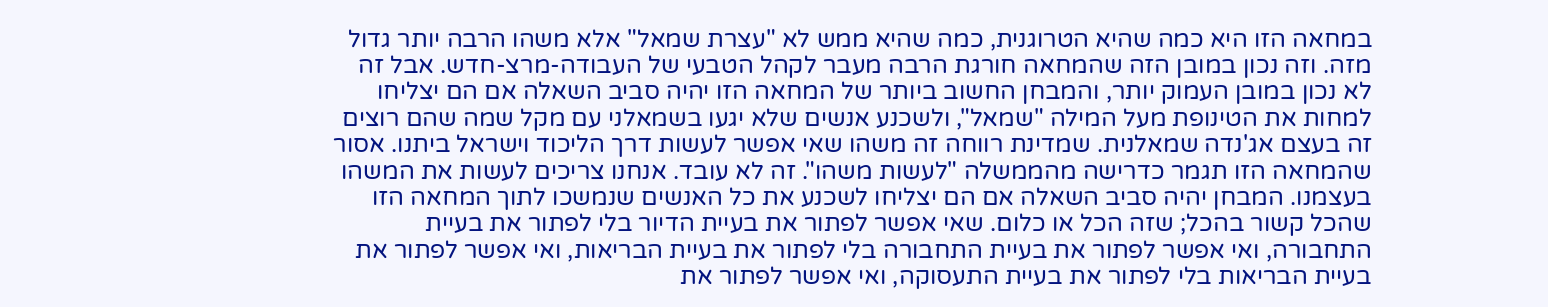במחאה הזו היא כמה שהיא הטרוגנית, כמה שהיא ממש לא "עצרת שמאל" אלא משהו הרבה יותר גדול מזה. וזה נכון במובן הזה שהמחאה חורגת הרבה מעבר לקהל הטבעי של העבודה-מרצ-חדש. אבל זה לא נכון במובן העמוק יותר, והמבחן החשוב ביותר של המחאה הזו יהיה סביב השאלה אם הם יצליחו למחות את הטינופת מעל המילה "שמאל", ולשכנע אנשים שלא יגעו בשמאלני עם מקל שמה שהם רוצים זה בעצם אג'נדה שמאלנית. שמדינת רווחה זה משהו שאי אפשר לעשות דרך הליכוד וישראל ביתנו. אסור שהמחאה הזו תגמר כדרישה מהממשלה "לעשות משהו". זה לא עובד. אנחנו צריכים לעשות את המשהו בעצמנו. המבחן יהיה סביב השאלה אם הם יצליחו לשכנע את כל האנשים שנמשכו לתוך המחאה הזו שהכל קשור בהכל; שזה הכל או כלום. שאי אפשר לפתור את בעיית הדיור בלי לפתור את בעיית התחבורה, ואי אפשר לפתור את בעיית התחבורה בלי לפתור את בעיית הבריאות, ואי אפשר לפתור את בעיית הבריאות בלי לפתור את בעיית התעסוקה, ואי אפשר לפתור את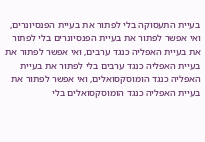בעיית התעסוקה בלי לפתור את בעיית הפנסיונרים, ואי אפשר לפתור את בעיית הפנסיונרים בלי לפתור את בעיית האפליה כנגד ערבים, ואי אפשר לפתור את בעיית האפליה כנגד ערבים בלי לפתור את בעיית האפליה כנגד הומוסקסואלים, ואי אפשר לפתור את בעיית האפליה כנגד הומוסקסואלים בלי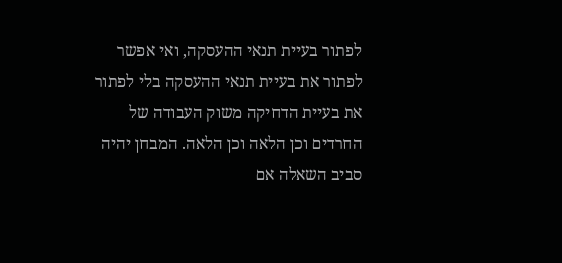לפתור בעיית תנאי ההעסקה, ואי אפשר לפתור את בעיית תנאי ההעסקה בלי לפתור את בעיית הדחיקה משוק העבודה של החרדים וכן הלאה וכן הלאה. המבחן יהיה סביב השאלה אם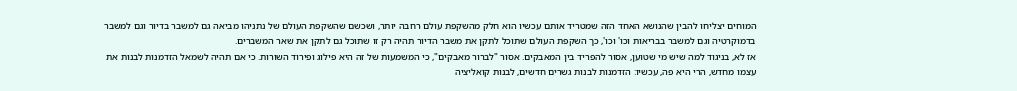המוחים יצליחו להבין שהנושא האחד הזה שמטריד אותם עכשיו הוא חלק מהשקפת עולם רחבה יותר, ושכשם שהשקפת העולם של נתניהו מביאה גם למשבר בדיור וגם למשבר בדמוקרטיה וגם למשבר בבריאות וכו' וכו', כך השקפת העולם שתוכל לתקן את משבר הדיור תהיה רק זו שתוכל גם לתקן את שאר המשברים.
אז לא, בניגוד למה שיש מי שטוען, אסור להפריד בין המאבקים. אסור "לברור מאבקים", כי המשמעות של זה היא פילוג ופירוד השורות. כי אם תהיה לשמאל הזדמנות לבנות את עצמו מחדש, הרי היא פה, עכשיו: הזדמנות לבנות גשרים חדשים, לבנות קואליציה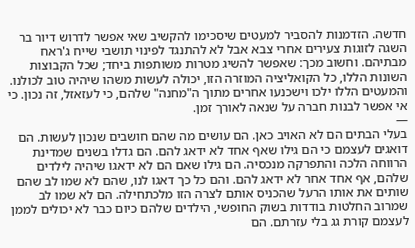חדשה. הזדמנות להסביר למעטים שיסכימו להקשיב שאי אפשר לדרוש דיור בר השגה לזוגות צעירים אחרי צבא אבל לא להתנגד לפינוי תושבי שייח ג'ראח מבתיהם. וחשוב מכך: שאפשר להשיג מטרות משותפות ביחד; שכל הקבוצות השונות הללו, כל הקואליציה המוזרה הזו, יכולה לעשות משהו שיהיה טוב לכולנו. והמעטים הללו ילכו וישכנעו אחרים מתוך ה"מחנה" שלהם, כי לעזאזל, זה נכון. כי אי אפשר לבנות חברה על שנאה לאורך זמן.
—
בעלי הבתים הם לא האויב כאן. הם עושים מה שהם חושבים שנכון לעשות. הם דואגים לעצמם כי הם גילו שאף אחד לא ידאג להם. הם גדלו בשנים שמדינת הרווחה הלכה והתפרקה מנכסיה. הם גילו שאם הם לא ידאגו שיהיה לילדים שלהם, אף אחד אחר לא ידאג להם. והם כל כך דאגו לנו, שהם לא שמו לב שהם שותים את אותו הרעל שהכניס אותם לצרה הזו מלכתחילה. הם לא שמו לב שמרוב החלטות בודדות בשוק החופשי, הילדים שלהם כיום כבר לא יכולים לממן לעצמם קורת גג בלי עזרתם. הם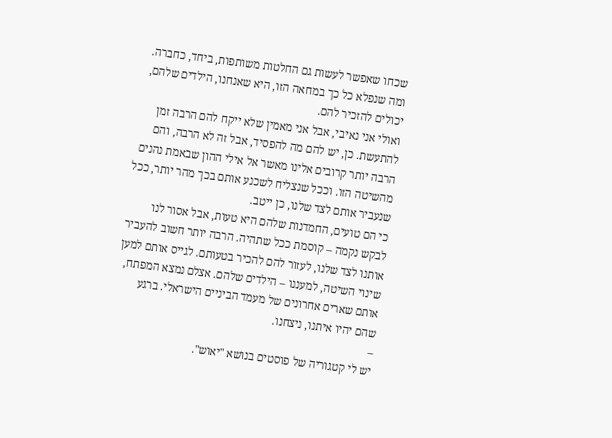שכחו שאפשר לעשות גם החלטות משותפות, ביחד, כחברה. ומה שנפלא כל כך במחאה הזו, היא שאנחנו, הילדים שלהם, יכולים להזכיר להם.
ואולי אני נאיבי, אבל אני מאמין שלא ייקח להם הרבה זמן להתעשת. כן, יש להם מה להפסיד, אבל זה לא הרבה, והם הרבה יותר קרובים אלינו מאשר אל אילי ההון שבאמת נהנים מהשיטה הזו. וככל שנצליח לשכנע אותם בכך מהר יותר, ככל שנעביר אותם לצד שלנו, כן ייטב.
כי הם טועים, החמדנות שלהם היא טעות, אבל אסור לנו לבקש נקמה – קוסמת ככל שתהיה. הרבה יותר חשוב להעביר אותנו לצד שלנו, לעזור להם להכיר בטעותם. לגייס אותם למען שינוי השיטה, למעננו – הילדים שלהם. אצלם נמצא המפתח, אותם שארים אחרונים של מעמד הביניים הישראלי. ברגע שהם יהיו איתנו, ניצחנו.
–
יש לי קטגוריה של פוסטים בנושא "יאוש".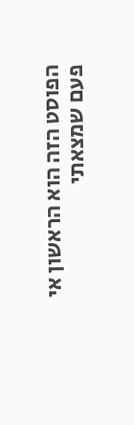הפוסט הזה הוא הראשון אי פעם שמצאתי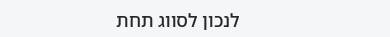לנכון לסווג תחת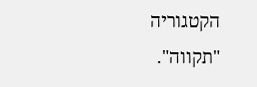הקטגוריה "תקווה".